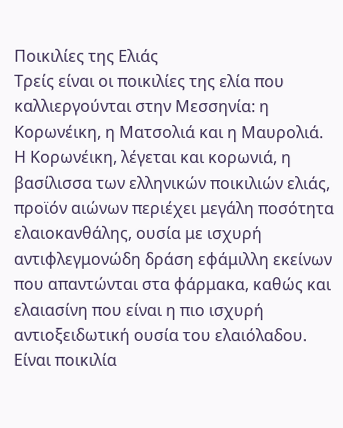Ποικιλίες της Eλιάς
Τρείς είναι οι ποικιλίες της ελία που καλλιεργούνται στην Μεσσηνία: η Κορωνέικη, η Ματσολιά και η Μαυρολιά.
Η Κορωνέικη, λέγεται και κορωνιά, η βασίλισσα των ελληνικών ποικιλιών ελιάς, προϊόν αιώνων περιέχει μεγάλη ποσότητα ελαιοκανθάλης, ουσία με ισχυρή αντιφλεγμονώδη δράση εφάμιλλη εκείνων που απαντώνται στα φάρμακα, καθώς και ελαιασίνη που είναι η πιο ισχυρή αντιοξειδωτική ουσία του ελαιόλαδου. Είναι ποικιλία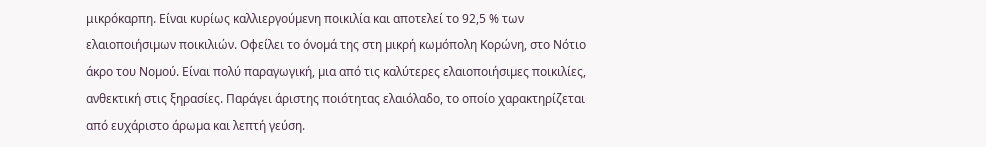μικρόκαρπη. Είναι κυρίως καλλιεργούµενη ποικιλία και αποτελεί το 92,5 % των ελαιοποιήσιµων ποικιλιών. Οφείλει το όνοµά της στη µικρή κωµόπολη Κορώνη, στο Νότιο άκρο του Νοµού. Είναι πολύ παραγωγική, µια από τις καλύτερες ελαιοποιήσιµες ποικιλίες, ανθεκτική στις ξηρασίες. Παράγει άριστης ποιότητας ελαιόλαδο, το οποίο χαρακτηρίζεται από ευχάριστο άρωµα και λεπτή γεύση.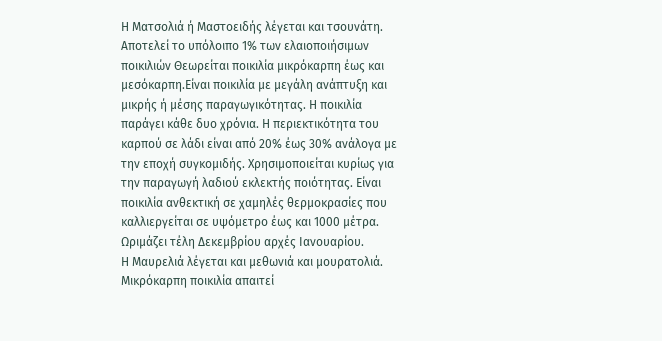Η Ματσολιά ή Μαστοειδής λέγεται και τσουνάτη. Αποτελεί το υπόλοιπο 1% των ελαιοποιήσιµων ποικιλιών Θεωρείται ποικιλία μικρόκαρπη έως και μεσόκαρπη.Είναι ποικιλία με μεγάλη ανάπτυξη και μικρής ή μέσης παραγωγικότητας. Η ποικιλία παράγει κάθε δυο χρόνια. Η περιεκτικότητα του καρπού σε λάδι είναι από 20% έως 30% ανάλογα µε την εποχή συγκοµιδής. Χρησιμοποιείται κυρίως για την παραγωγή λαδιού εκλεκτής ποιότητας. Είναι ποικιλία ανθεκτική σε χαµηλές θερµοκρασίες που καλλιεργείται σε υψόµετρο έως και 1000 µέτρα. Ωριμάζει τέλη Δεκεμβρίου αρχές Ιανουαρίου.
Η Μαυρελιά λέγεται και μεθωνιά και μουρατολιά. Μικρόκαρπη ποικιλία απαιτεί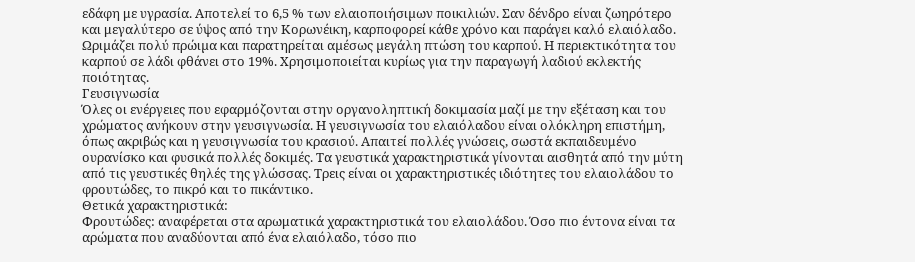εδάφη με υγρασία. Αποτελεί το 6,5 % των ελαιοποιήσιµων ποικιλιών. Σαν δένδρο είναι ζωηρότερο και μεγαλύτερο σε ύψος από την Κορωνέικη, καρποφορεί κάθε χρόνο και παράγει καλό ελαιόλαδο. Ωριµάζει πολύ πρώιµα και παρατηρείται αµέσως µεγάλη πτώση του καρπού. Η περιεκτικότητα του καρπού σε λάδι φθάνει στο 19%. Χρησιμοποιείται κυρίως για την παραγωγή λαδιού εκλεκτής ποιότητας.
Γευσιγνωσία
Όλες οι ενέργειες που εφαρμόζονται στην οργανοληπτική δοκιμασία μαζί με την εξέταση και του χρώματος ανήκουν στην γευσιγνωσία. Η γευσιγνωσία του ελαιόλαδου είναι ολόκληρη επιστήμη, όπως ακριβώς και η γευσιγνωσία του κρασιού. Απαιτεί πολλές γνώσεις, σωστά εκπαιδευμένο ουρανίσκο και φυσικά πολλές δοκιμές. Τα γευστικά χαρακτηριστικά γίνονται αισθητά από την μύτη από τις γευστικές θηλές της γλώσσας. Τρεις είναι οι χαρακτηριστικές ιδιότητες του ελαιολάδου το φρουτώδες, το πικρό και το πικάντικο.
Θετικά χαρακτηριστικά:
Φρουτώδες: αναφέρεται στα αρωματικά χαρακτηριστικά του ελαιολάδου. Όσο πιο έντονα είναι τα αρώματα που αναδύονται από ένα ελαιόλαδο, τόσο πιο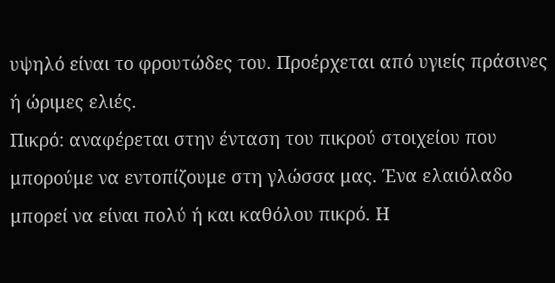υψηλό είναι το φρουτώδες του. Προέρχεται από υγιείς πράσινες ή ώριμες ελιές.
Πικρό: αναφέρεται στην ένταση του πικρού στοιχείου που μπορούμε να εντοπίζουμε στη γλώσσα μας. Ένα ελαιόλαδο μπορεί να είναι πολύ ή και καθόλου πικρό. Η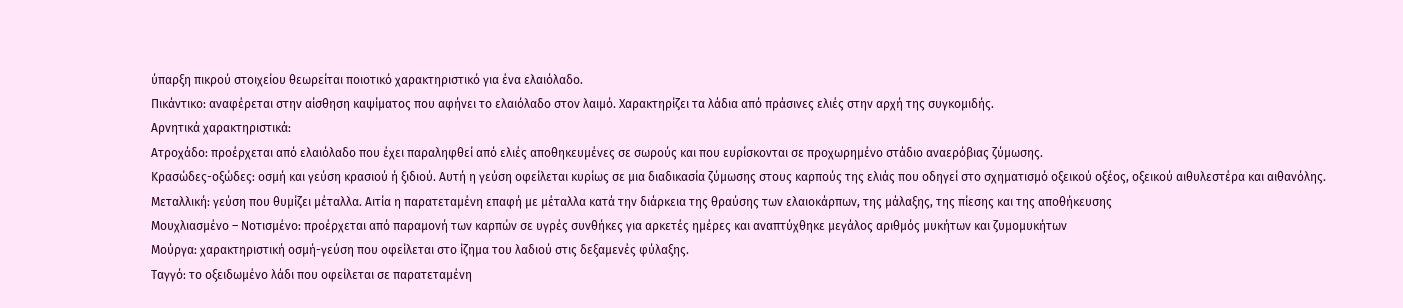ύπαρξη πικρού στοιχείου θεωρείται ποιοτικό χαρακτηριστικό για ένα ελαιόλαδο.
Πικάντικο: αναφέρεται στην αίσθηση καψίματος που αφήνει το ελαιόλαδο στον λαιμό. Χαρακτηρίζει τα λάδια από πράσινες ελιές στην αρχή της συγκομιδής.
Αρνητικά χαρακτηριστικά:
Ατροχάδο: προέρχεται από ελαιόλαδο που έχει παραληφθεί από ελιές αποθηκευμένες σε σωρούς και που ευρίσκονται σε προχωρημένο στάδιο αναερόβιας ζύμωσης.
Κρασώδες-οξώδες: οσμή και γεύση κρασιού ή ξιδιού. Αυτή η γεύση οφείλεται κυρίως σε μια διαδικασία ζύμωσης στους καρπούς της ελιάς που οδηγεί στο σχηματισμό οξεικού οξέος, οξεικού αιθυλεστέρα και αιθανόλης.
Μεταλλική: γεύση που θυμίζει μέταλλα. Αιτία η παρατεταμένη επαφή με μέταλλα κατά την διάρκεια της θραύσης των ελαιοκάρπων, της μάλαξης, της πίεσης και της αποθήκευσης
Μουχλιασμένο – Νοτισμένο: προέρχεται από παραμονή των καρπών σε υγρές συνθήκες για αρκετές ημέρες και αναπτύχθηκε μεγάλος αριθμός μυκήτων και ζυμομυκήτων
Μούργα: χαρακτηριστική οσμή-γεύση που οφείλεται στο ίζημα του λαδιού στις δεξαμενές φύλαξης.
Ταγγό: το οξειδωμένο λάδι που οφείλεται σε παρατεταμένη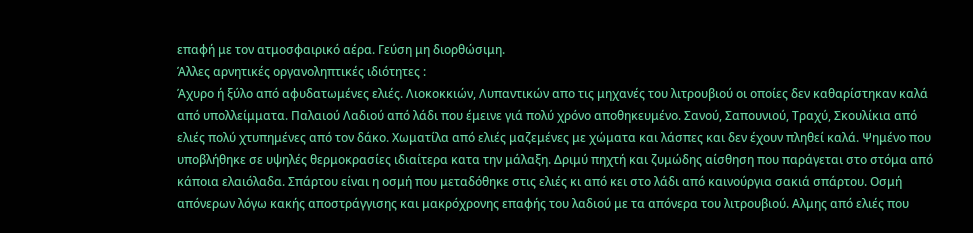επαφή με τον ατμοσφαιρικό αέρα. Γεύση μη διορθώσιμη.
Άλλες αρνητικές οργανοληπτικές ιδιότητες :
Άχυρο ή ξύλο από αφυδατωμένες ελιές. Λιοκοκκιών, Λυπαντικών απο τις μηχανές του λιτρουβιού οι οποίες δεν καθαρίστηκαν καλά από υπολλείμματα. Παλαιού Λαδιού από λάδι που έμεινε γιά πολύ χρόνο αποθηκευμένο. Σανού, Σαπουνιού, Τραχύ, Σκουλίκια από ελιές πολύ χτυπημένες από τον δάκο. Χωματίλα από ελιές μαζεμένες με χώματα και λάσπες και δεν έχουν πληθεί καλά. Ψημένο που υποβλήθηκε σε υψηλές θερμοκρασίες ιδιαίτερα κατα την μάλαξη. Δριμύ πηχτή και ζυμώδης αίσθηση που παράγεται στο στόμα από κάποια ελαιόλαδα. Σπάρτου είναι η οσμή που μεταδόθηκε στις ελιές κι από κει στο λάδι από καινούργια σακιά σπάρτου. Οσμή απόνερων λόγω κακής αποστράγγισης και μακρόχρονης επαφής του λαδιού με τα απόνερα του λιτρουβιού. Αλμης από ελιές που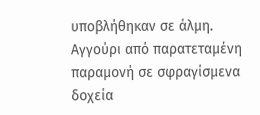υποβλήθηκαν σε άλμη. Αγγούρι από παρατεταμένη παραμονή σε σφραγίσμενα δοχεία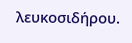λευκοσιδήρου.